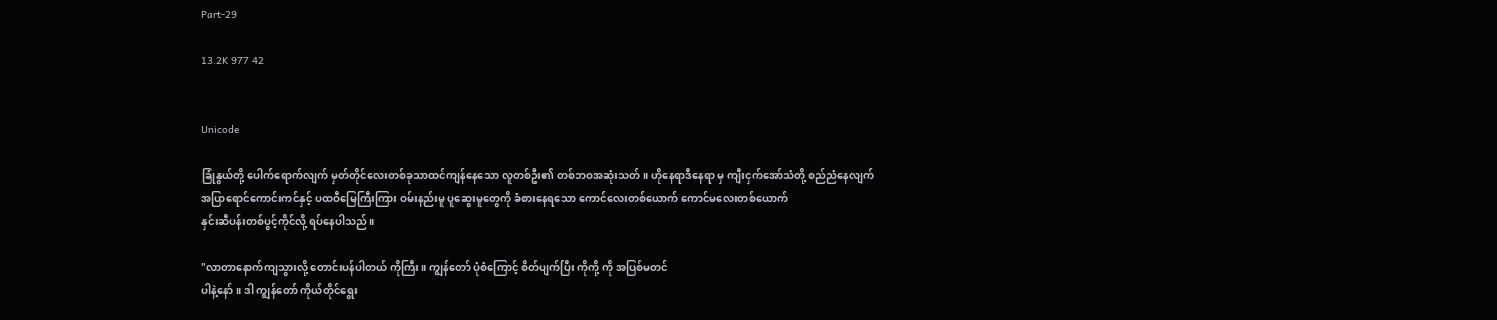Part-29

13.2K 977 42


Unicode

ခြုံနွယ်တို့ ပေါက်ရောက်လျက် မှတ်တိုင်လေးတစ်ခုသာထင်ကျန်နေသော လူတစ်ဦး၏ တစ်ဘဝအဆုံးသတ်။ ဟိုနေရာဒီနေရာ မှ ကျီးငှက်အော်သံတို့ စည်ညံနေလျက်
အပြာရောင်ကောင်းကင်နှင့် ပထဝီမြေကြီးကြား ဝမ်းနည်းမူ ပူဆွေးမူတွေကို ခံစားနေရသော ကောင်လေးတစ်ယောက် ကောင်မလေးတစ်ယောက်
နှင်းဆီပန်းတစ်ပွင့်ကိုင်လို့ ရပ်နေပါသည်။

"လာတာနောက်ကျသွားလို့ တောင်းပန်ပါတယ် ကိုကြီး။ ကျွန်တော် ပုံစံကြောင့် စိတ်ပျက်ပြီး ကိုကို့ ကို အပြစ်မတင်
ပါနဲ့နော်။ ဒါ ကျွန်တော် ကိုယ်တိုင်ရွေး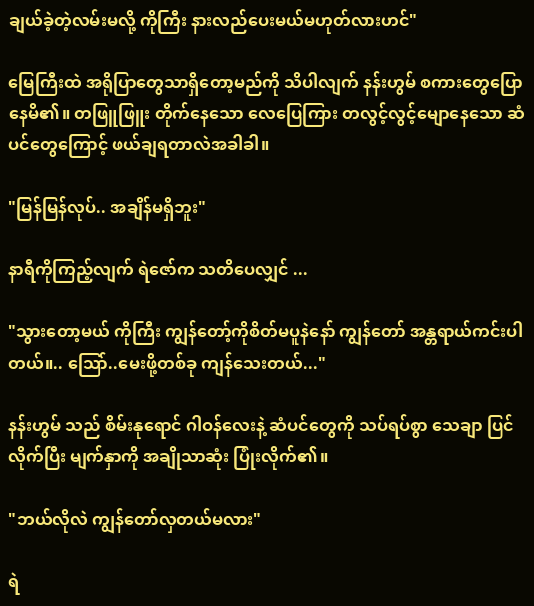ချယ်ခဲ့တဲ့လမ်းမလို့ ကိုကြီး နားလည်ပေးမယ်မဟုတ်လားဟင်"

မြေကြီးထဲ အရိုပြာတွေသာရှိတော့မည်ကို သိပါလျက် နန်းဟွမ် စကားတွေပြောနေမိ၏။ တဖြူဖြူး တိုက်နေသော လေပြေကြား တလွင့်လွင့်မျောနေသော ဆံပင်တွေကြောင့် ဖယ်ချရတာလဲအခါခါ။

"မြန်မြန်လုပ်.. အချိန်မရှိဘူး"

နာရီကိုကြည့်လျက် ရဲဇော်က သတိပေလျှင် ...

"သွားတော့မယ် ကိုကြီး ကျွန်တော့်ကိုစိတ်မပူနဲနော် ကျွန်တော် အန္တရာယ်ကင်းပါတယ်။.. သြော်..မေးဖို့တစ်ခု ကျန်သေးတယ်..."

နန်းဟွမ် သည် စိမ်းနုရောင် ဂါဝန်လေးနဲ့ ဆံပင်တွေကို သပ်ရပ်စွာ သေချာ ပြင်လိုက်ပြီး မျက်နှာကို အချိုသာဆုံး ပြုံးလိုက်၏။

"ဘယ်လိုလဲ ကျွန်တော်လှတယ်မလား"

ရဲ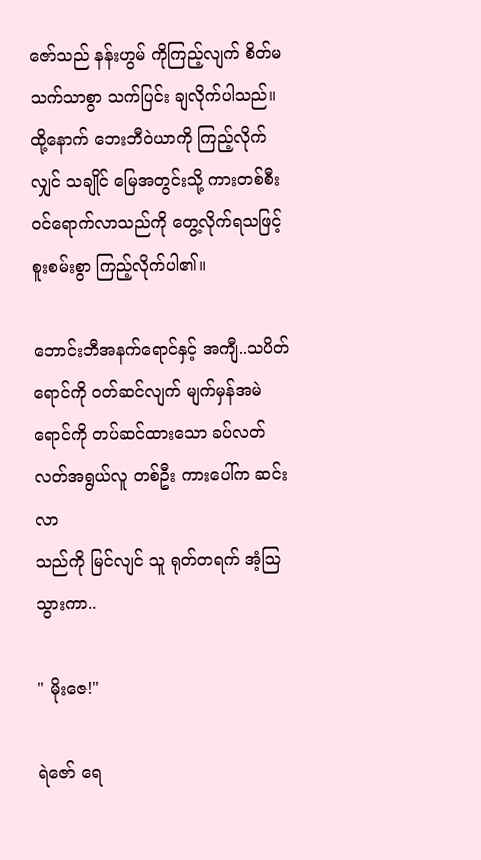ဇော်သည် နန်းဟွမ် ကိုကြည့်လျက် စိတ်မသက်သာစွာ သက်ပြင်း ချလိုက်ပါသည်။ ထို့နောက် ဘေးဘီဝဲယာကို ကြည့်လိုက်လျှင် သချိုင် မြေအတွင်းသို့ ကားတစ်စီး
ဝင်ရောက်လာသည်ကို တွေ့လိုက်ရသဖြင့် စူးစမ်းစွာ ကြည့်လိုက်ပါ၏။

ဘောင်းဘီအနက်ရောင်နှင့် အကျီ..သပိတ်
ရောင်ကို ဝတ်ဆင်လျက် မျက်မှန်အမဲရောင်ကို တပ်ဆင်ထားသော ခပ်လတ်လတ်အရွယ်လူ တစ်ဦး ကားပေါ်က ဆင်းလာ
သည်ကို မြင်လျင် သူ ရုတ်တရက် အံ့သြသွားကာ..

" မိုးဇေ!"

ရဲဇော် ရေ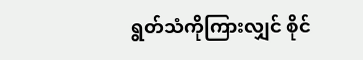ရွတ်သံကိုကြားလျှင် စိုင်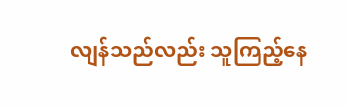လျန်သည်လည်း သူကြည့်နေ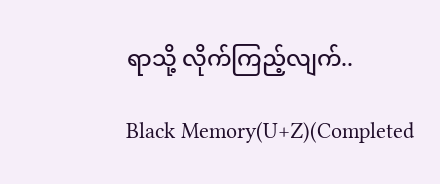ရာသို့ လိုက်ကြည့်လျက်..

Black Memory(U+Z)(Completed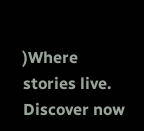)Where stories live. Discover now